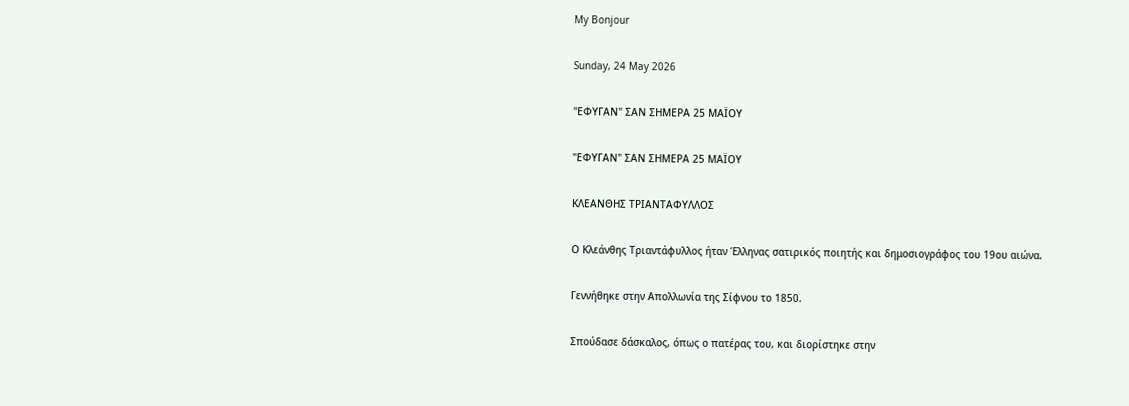My Bonjour

Sunday, 24 May 2026

"ΕΦΥΓΑΝ" ΣΑΝ ΣΗΜΕΡΑ 25 ΜΑΪΟΥ

"ΕΦΥΓΑΝ" ΣΑΝ ΣΗΜΕΡΑ 25 ΜΑΪΟΥ

ΚΛΕΑΝΘΗΣ ΤΡΙΑΝΤΑΦΥΛΛΟΣ

Ο Κλεάνθης Τριαντάφυλλος ήταν Έλληνας σατιρικός ποιητής και δημοσιογράφος του 19ου αιώνα.

Γεννήθηκε στην Απολλωνία της Σίφνου το 1850.

Σπούδασε δάσκαλος, όπως ο πατέρας του, και διορίστηκε στην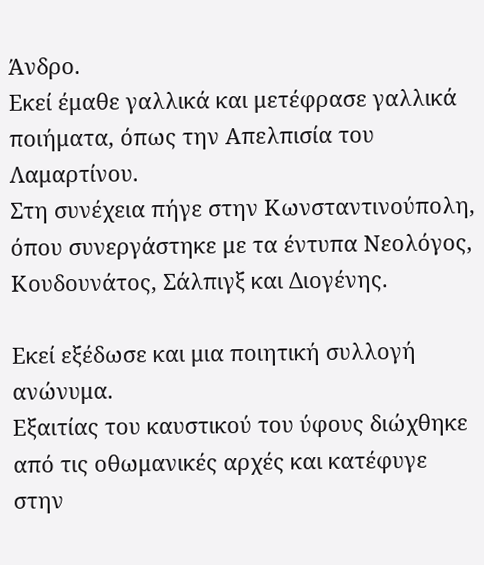Άνδρο.
Εκεί έμαθε γαλλικά και μετέφρασε γαλλικά ποιήματα, όπως την Απελπισία του Λαμαρτίνου.
Στη συνέχεια πήγε στην Κωνσταντινούπολη, όπου συνεργάστηκε με τα έντυπα Νεολόγος, Κουδουνάτος, Σάλπιγξ και Διογένης.

Εκεί εξέδωσε και μια ποιητική συλλογή ανώνυμα.
Εξαιτίας του καυστικού του ύφους διώχθηκε από τις οθωμανικές αρχές και κατέφυγε στην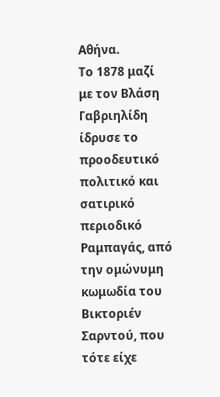Αθήνα.
Το 1878 μαζί με τον Βλάση Γαβριηλίδη ίδρυσε το προοδευτικό πολιτικό και σατιρικό περιοδικό Ραμπαγάς, από την ομώνυμη κωμωδία του Βικτοριέν Σαρντού, που τότε είχε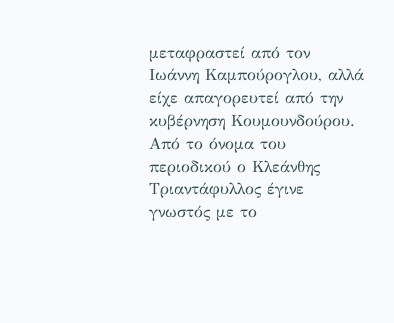μεταφραστεί από τον Ιωάννη Καμπούρογλου, αλλά είχε απαγορευτεί από την κυβέρνηση Κουμουνδούρου.
Από το όνομα του περιοδικού ο Κλεάνθης Τριαντάφυλλος έγινε γνωστός με το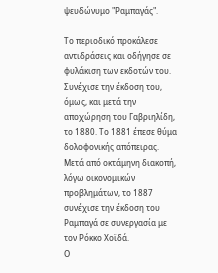ψευδώνυμο "Ραμπαγάς".

Το περιοδικό προκάλεσε αντιδράσεις και οδήγησε σε φυλάκιση των εκδοτών του. Συνέχισε την έκδοση του, όμως, και μετά την αποχώρηση του Γαβριηλίδη, το 1880. Το 1881 έπεσε θύμα δολοφονικής απόπειρας.
Μετά από οκτάμηνη διακοπή, λόγω οικονομικών προβλημάτων, το 1887 συνέχισε την έκδοση του Ραμπαγά σε συνεργασία με τον Ρόκκο Χοϊδά.
Ο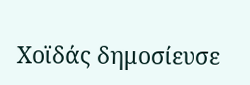Χοϊδάς δημοσίευσε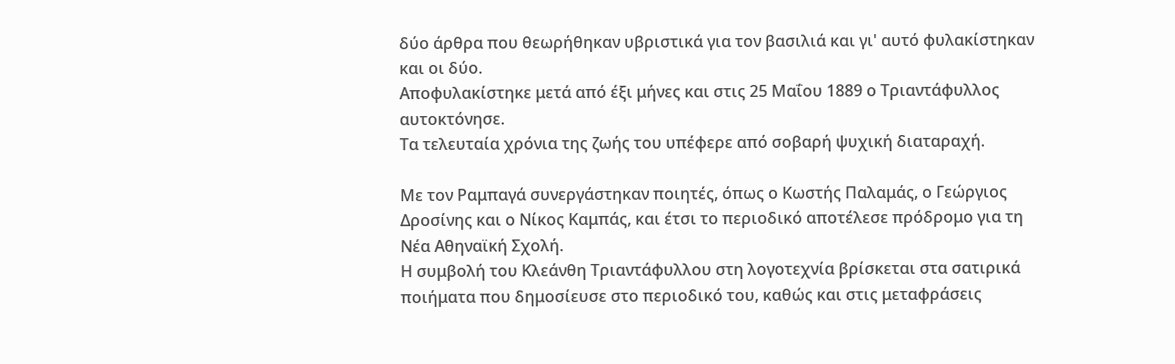δύο άρθρα που θεωρήθηκαν υβριστικά για τον βασιλιά και γι' αυτό φυλακίστηκαν και οι δύο.
Αποφυλακίστηκε μετά από έξι μήνες και στις 25 Μαΐου 1889 ο Τριαντάφυλλος αυτοκτόνησε.
Τα τελευταία χρόνια της ζωής του υπέφερε από σοβαρή ψυχική διαταραχή.

Με τον Ραμπαγά συνεργάστηκαν ποιητές, όπως ο Κωστής Παλαμάς, ο Γεώργιος Δροσίνης και ο Νίκος Καμπάς, και έτσι το περιοδικό αποτέλεσε πρόδρομο για τη Νέα Αθηναϊκή Σχολή.
Η συμβολή του Κλεάνθη Τριαντάφυλλου στη λογοτεχνία βρίσκεται στα σατιρικά ποιήματα που δημοσίευσε στο περιοδικό του, καθώς και στις μεταφράσεις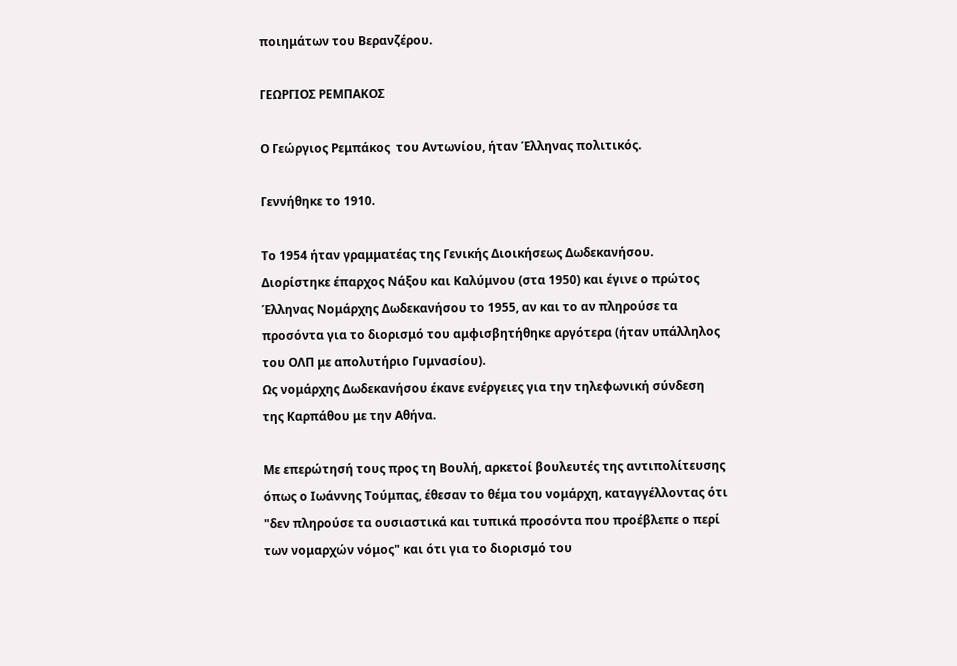ποιημάτων του Βερανζέρου.

ΓΕΩΡΓΙΟΣ ΡΕΜΠΑΚΟΣ

Ο Γεώργιος Ρεμπάκος  του Αντωνίου, ήταν Έλληνας πολιτικός.

Γεννήθηκε το 1910.

Το 1954 ήταν γραμματέας της Γενικής Διοικήσεως Δωδεκανήσου.
Διορίστηκε έπαρχος Νάξου και Καλύμνου (στα 1950) και έγινε ο πρώτος Έλληνας Νομάρχης Δωδεκανήσου το 1955, αν και το αν πληρούσε τα προσόντα για το διορισμό του αμφισβητήθηκε αργότερα (ήταν υπάλληλος του ΟΛΠ με απολυτήριο Γυμνασίου).
Ως νομάρχης Δωδεκανήσου έκανε ενέργειες για την τηλεφωνική σύνδεση της Καρπάθου με την Αθήνα.

Με επερώτησή τους προς τη Βουλή, αρκετοί βουλευτές της αντιπολίτευσης όπως ο Ιωάννης Τούμπας, έθεσαν το θέμα του νομάρχη, καταγγέλλοντας ότι "δεν πληρούσε τα ουσιαστικά και τυπικά προσόντα που προέβλεπε ο περί των νομαρχών νόμος" και ότι για το διορισμό του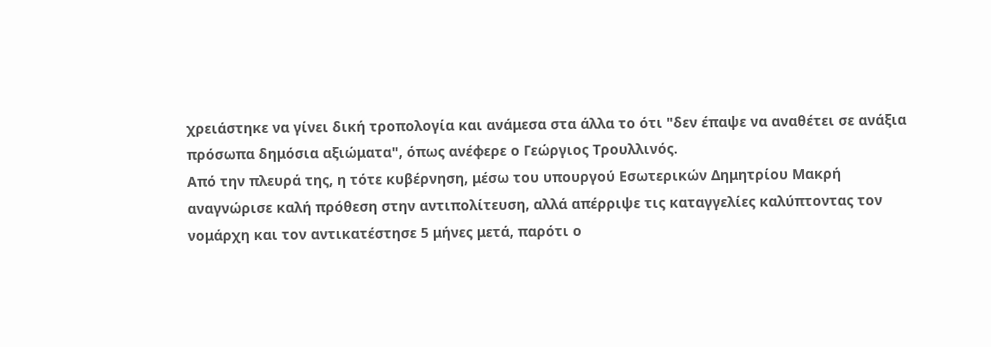χρειάστηκε να γίνει δική τροπολογία και ανάμεσα στα άλλα το ότι "δεν έπαψε να αναθέτει σε ανάξια πρόσωπα δημόσια αξιώματα", όπως ανέφερε ο Γεώργιος Τρουλλινός.
Από την πλευρά της, η τότε κυβέρνηση, μέσω του υπουργού Εσωτερικών Δημητρίου Μακρή αναγνώρισε καλή πρόθεση στην αντιπολίτευση, αλλά απέρριψε τις καταγγελίες καλύπτοντας τον νομάρχη και τον αντικατέστησε 5 μήνες μετά, παρότι ο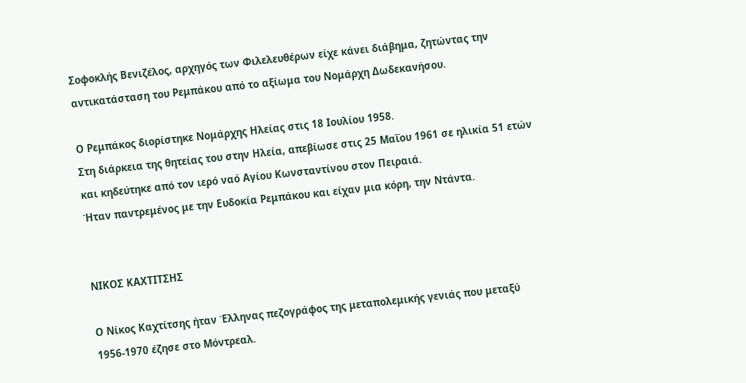Σοφοκλής Βενιζέλος, αρχηγός των Φιλελευθέρων είχε κάνει διάβημα, ζητώντας την αντικατάσταση του Ρεμπάκου από το αξίωμα του Νομάρχη Δωδεκανήσου.

Ο Ρεμπάκος διορίστηκε Νομάρχης Ηλείας στις 18 Ιουλίου 1958.
Στη διάρκεια της θητείας του στην Ηλεία, απεβίωσε στις 25 Μαΐου 1961 σε ηλικία 51 ετών και κηδεύτηκε από τον ιερό ναό Αγίου Κωνσταντίνου στον Πειραιά.
Ήταν παντρεμένος με την Ευδοκία Ρεμπάκου και είχαν μια κόρη, την Ντάντα.


ΝΙΚΟΣ ΚΑΧΤΙΤΣΗΣ

Ο Νίκος Καχτίτσης ήταν Έλληνας πεζογράφος της μεταπολεμικής γενιάς που μεταξύ 1956-1970 έζησε στο Μόντρεαλ.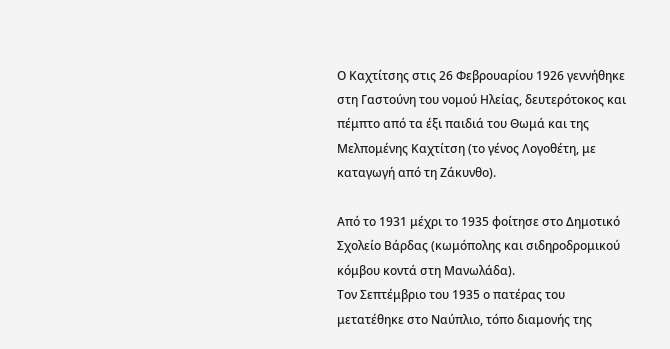Ο Καχτίτσης στις 26 Φεβρουαρίου 1926 γεννήθηκε στη Γαστούνη του νομού Ηλείας, δευτερότοκος και πέμπτο από τα έξι παιδιά του Θωμά και της Μελπομένης Καχτίτση (το γένος Λογοθέτη, με καταγωγή από τη Ζάκυνθο).

Από το 1931 μέχρι το 1935 φοίτησε στο Δημοτικό Σχολείο Βάρδας (κωμόπολης και σιδηροδρομικού κόμβου κοντά στη Μανωλάδα).
Τον Σεπτέμβριο του 1935 ο πατέρας του μετατέθηκε στο Ναύπλιο, τόπο διαμονής της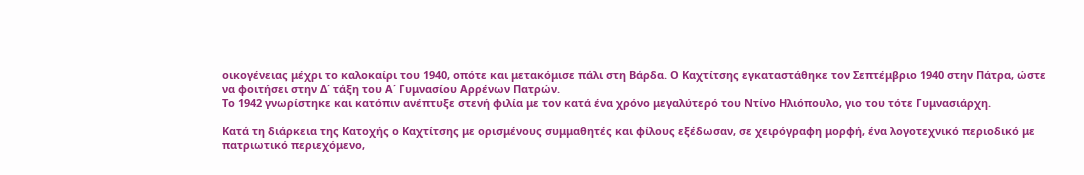οικογένειας μέχρι το καλοκαίρι του 1940, οπότε και μετακόμισε πάλι στη Βάρδα. Ο Καχτίτσης εγκαταστάθηκε τον Σεπτέμβριο 1940 στην Πάτρα, ώστε να φοιτήσει στην Δ΄ τάξη του Α΄ Γυμνασίου Αρρένων Πατρών.
Το 1942 γνωρίστηκε και κατόπιν ανέπτυξε στενή φιλία με τον κατά ένα χρόνο μεγαλύτερό του Ντίνο Ηλιόπουλο, γιο του τότε Γυμνασιάρχη.

Κατά τη διάρκεια της Κατοχής ο Καχτίτσης με ορισμένους συμμαθητές και φίλους εξέδωσαν, σε χειρόγραφη μορφή, ένα λογοτεχνικό περιοδικό με πατριωτικό περιεχόμενο,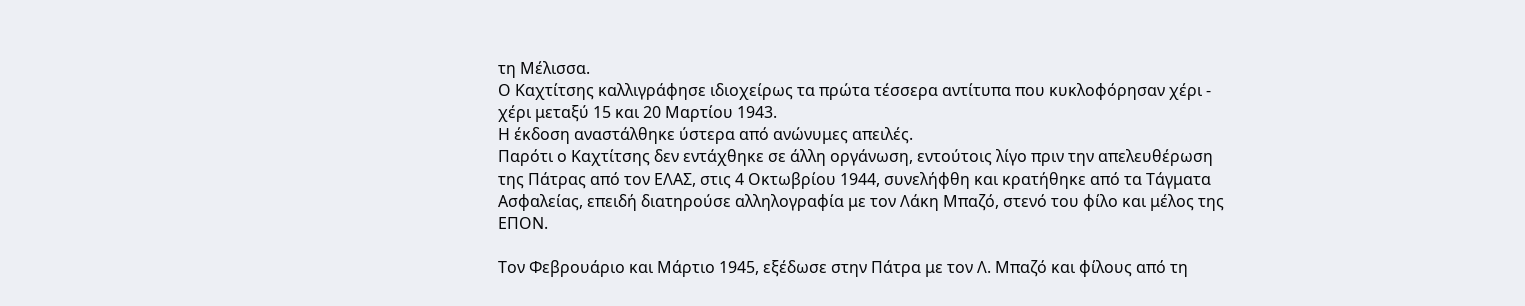τη Μέλισσα.
Ο Καχτίτσης καλλιγράφησε ιδιοχείρως τα πρώτα τέσσερα αντίτυπα που κυκλοφόρησαν χέρι - χέρι μεταξύ 15 και 20 Μαρτίου 1943.
Η έκδοση αναστάλθηκε ύστερα από ανώνυμες απειλές.
Παρότι ο Καχτίτσης δεν εντάχθηκε σε άλλη οργάνωση, εντούτοις λίγο πριν την απελευθέρωση της Πάτρας από τον ΕΛΑΣ, στις 4 Οκτωβρίου 1944, συνελήφθη και κρατήθηκε από τα Τάγματα Ασφαλείας, επειδή διατηρούσε αλληλογραφία με τον Λάκη Μπαζό, στενό του φίλο και μέλος της ΕΠΟΝ.

Τον Φεβρουάριο και Μάρτιο 1945, εξέδωσε στην Πάτρα με τον Λ. Μπαζό και φίλους από τη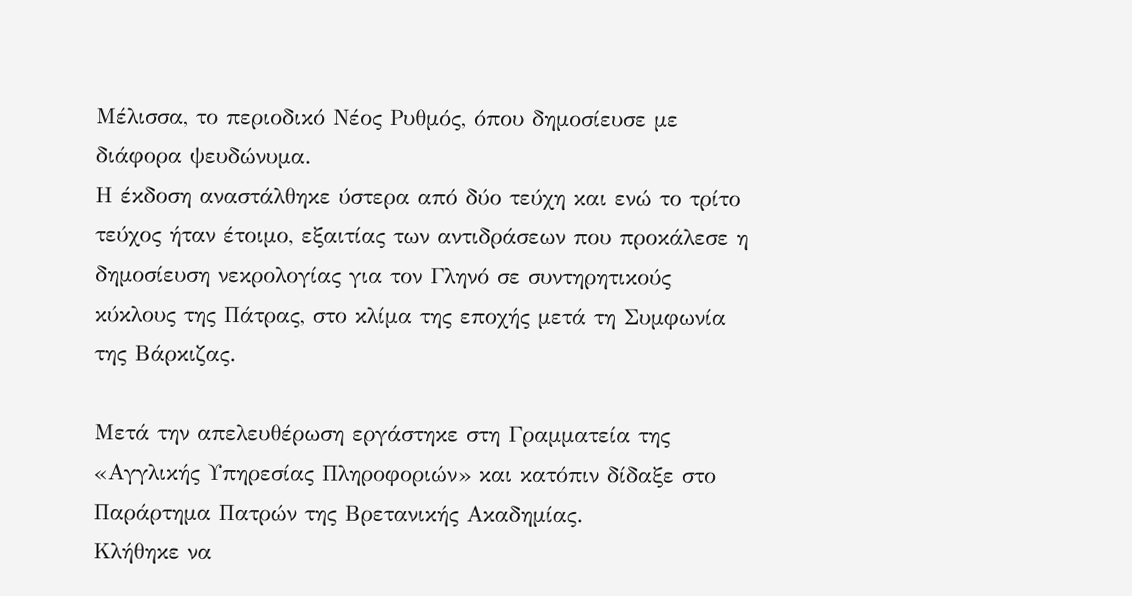Μέλισσα, το περιοδικό Νέος Ρυθμός, όπου δημοσίευσε με διάφορα ψευδώνυμα.
Η έκδοση αναστάλθηκε ύστερα από δύο τεύχη και ενώ το τρίτο τεύχος ήταν έτοιμο, εξαιτίας των αντιδράσεων που προκάλεσε η δημοσίευση νεκρολογίας για τον Γληνό σε συντηρητικούς κύκλους της Πάτρας, στο κλίμα της εποχής μετά τη Συμφωνία της Βάρκιζας.

Μετά την απελευθέρωση εργάστηκε στη Γραμματεία της «Αγγλικής Υπηρεσίας Πληροφοριών» και κατόπιν δίδαξε στο Παράρτημα Πατρών της Βρετανικής Ακαδημίας.
Κλήθηκε να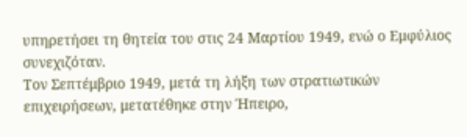υπηρετήσει τη θητεία του στις 24 Μαρτίου 1949, ενώ ο Εμφύλιος συνεχιζόταν.
Τον Σεπτέμβριο 1949, μετά τη λήξη των στρατιωτικών επιχειρήσεων, μετατέθηκε στην Ήπειρο,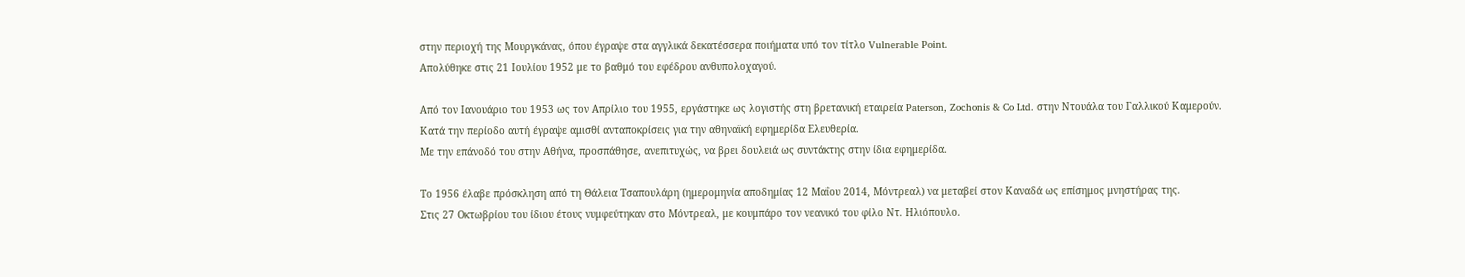στην περιοχή της Μουργκάνας, όπου έγραψε στα αγγλικά δεκατέσσερα ποιήματα υπό τον τίτλο Vulnerable Point.
Απολύθηκε στις 21 Ιουλίου 1952 με το βαθμό του εφέδρου ανθυπολοχαγού.

Από τον Ιανουάριο του 1953 ως τον Απρίλιο του 1955, εργάστηκε ως λογιστής στη βρετανική εταιρεία Paterson, Zochonis & Co Ltd. στην Ντουάλα του Γαλλικού Καμερούν.
Κατά την περίοδο αυτή έγραψε αμισθί ανταποκρίσεις για την αθηναϊκή εφημερίδα Ελευθερία.
Με την επάνοδό του στην Αθήνα, προσπάθησε, ανεπιτυχώς, να βρει δουλειά ως συντάκτης στην ίδια εφημερίδα.

Το 1956 έλαβε πρόσκληση από τη Θάλεια Τσαπουλάρη (ημερομηνία αποδημίας 12 Μαΐου 2014, Μόντρεαλ) να μεταβεί στον Καναδά ως επίσημος μνηστήρας της.
Στις 27 Οκτωβρίου του ίδιου έτους νυμφεύτηκαν στο Μόντρεαλ, με κουμπάρο τον νεανικό του φίλο Ντ. Ηλιόπουλο.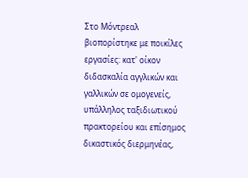Στο Μόντρεαλ βιοπορίστηκε με ποικίλες εργασίες: κατ' οίκον διδασκαλία αγγλικών και γαλλικών σε ομογενείς, υπάλληλος ταξιδιωτικού πρακτορείου και επίσημος δικαστικός διερμηνέας,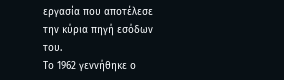εργασία που αποτέλεσε την κύρια πηγή εσόδων του.
Το 1962 γεννήθηκε ο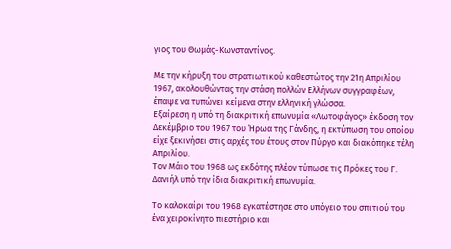γιος του Θωμάς-Κωνσταντίνος.

Με την κήρυξη του στρατιωτικού καθεστώτος την 21η Απριλίου 1967, ακολουθώντας την στάση πολλών Ελλήνων συγγραφέων, έπαψε να τυπώνει κείμενα στην ελληνική γλώσσα.
Εξαίρεση η υπό τη διακριτική επωνυμία «Λωτοφάγος» έκδοση τον Δεκέμβριο του 1967 του Ήρωα της Γάνδης, η εκτύπωση του οποίου είχε ξεκινήσει στις αρχές του έτους στον Πύργο και διακόπηκε τέλη Απριλίου.
Τον Μάιο του 1968 ως εκδότης πλέον τύπωσε τις Πρόκες του Γ. Δανιήλ υπό την ίδια διακριτική επωνυμία.

Το καλοκαίρι του 1968 εγκατέστησε στο υπόγειο του σπιτιού του ένα χειροκίνητο πιεστήριο και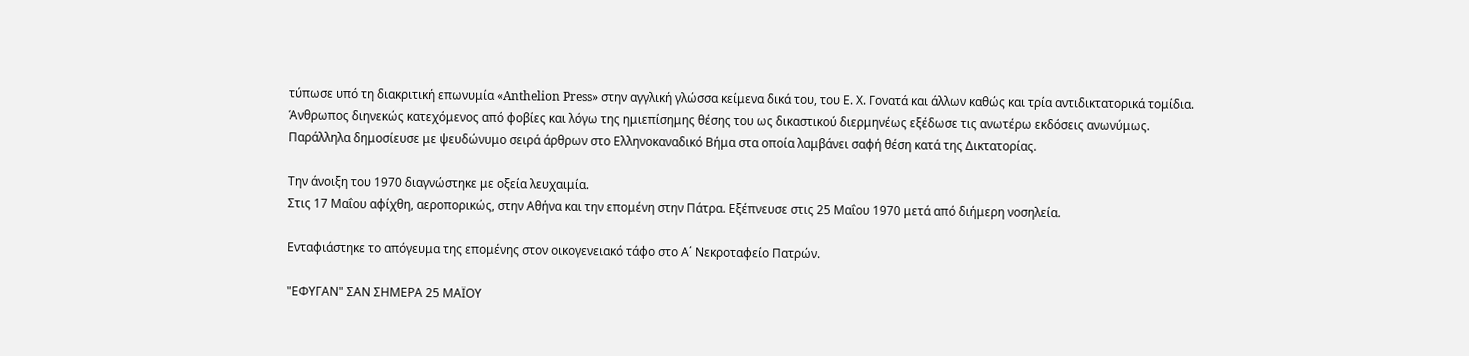τύπωσε υπό τη διακριτική επωνυμία «Anthelion Press» στην αγγλική γλώσσα κείμενα δικά του, του Ε. Χ. Γονατά και άλλων καθώς και τρία αντιδικτατορικά τομίδια.
Άνθρωπος διηνεκώς κατεχόμενος από φοβίες και λόγω της ημιεπίσημης θέσης του ως δικαστικού διερμηνέως εξέδωσε τις ανωτέρω εκδόσεις ανωνύμως.
Παράλληλα δημοσίευσε με ψευδώνυμο σειρά άρθρων στο Ελληνοκαναδικό Βήμα στα οποία λαμβάνει σαφή θέση κατά της Δικτατορίας.

Την άνοιξη του 1970 διαγνώστηκε με οξεία λευχαιμία.
Στις 17 Μαΐου αφίχθη, αεροπορικώς, στην Αθήνα και την επομένη στην Πάτρα. Εξέπνευσε στις 25 Μαΐου 1970 μετά από διήμερη νοσηλεία.

Ενταφιάστηκε το απόγευμα της επομένης στον οικογενειακό τάφο στο Α΄ Νεκροταφείο Πατρών.

"ΕΦΥΓΑΝ" ΣΑΝ ΣΗΜΕΡΑ 25 ΜΑΪΟΥ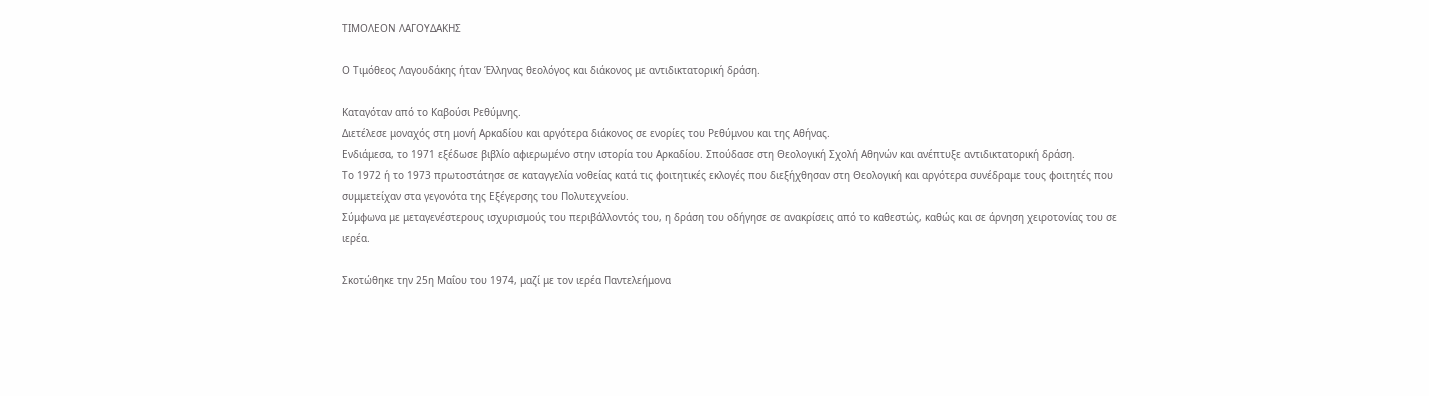ΤΙΜΟΛΕΟΝ ΛΑΓΟΥΔΑΚΗΣ

Ο Τιμόθεος Λαγουδάκης ήταν Έλληνας θεολόγος και διάκονος με αντιδικτατορική δράση.

Καταγόταν από το Καβούσι Ρεθύμνης.
Διετέλεσε μοναχός στη μονή Αρκαδίου και αργότερα διάκονος σε ενορίες του Ρεθύμνου και της Αθήνας.
Ενδιάμεσα, το 1971 εξέδωσε βιβλίο αφιερωμένο στην ιστορία του Αρκαδίου. Σπούδασε στη Θεολογική Σχολή Αθηνών και ανέπτυξε αντιδικτατορική δράση.
Το 1972 ή το 1973 πρωτοστάτησε σε καταγγελία νοθείας κατά τις φοιτητικές εκλογές που διεξήχθησαν στη Θεολογική και αργότερα συνέδραμε τους φοιτητές που συμμετείχαν στα γεγονότα της Εξέγερσης του Πολυτεχνείου.
Σύμφωνα με μεταγενέστερους ισχυρισμούς του περιβάλλοντός του, η δράση του οδήγησε σε ανακρίσεις από το καθεστώς, καθώς και σε άρνηση χειροτονίας του σε ιερέα.

Σκοτώθηκε την 25η Μαΐου του 1974, μαζί με τον ιερέα Παντελεήμονα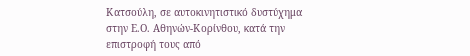Κατσούλη, σε αυτοκινητιστικό δυστύχημα στην Ε.Ο. Αθηνών-Κορίνθου, κατά την επιστροφή τους από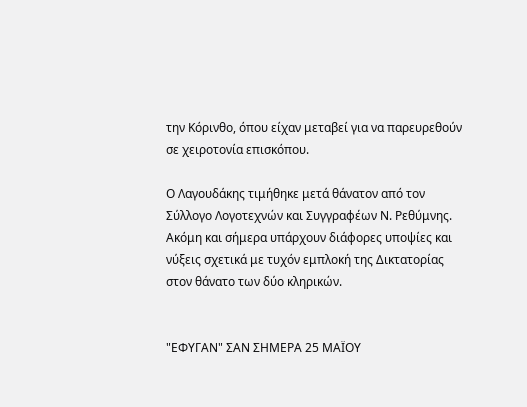την Κόρινθο, όπου είχαν μεταβεί για να παρευρεθούν σε χειροτονία επισκόπου.

Ο Λαγουδάκης τιμήθηκε μετά θάνατον από τον Σύλλογο Λογοτεχνών και Συγγραφέων Ν. Ρεθύμνης.
Ακόμη και σήμερα υπάρχουν διάφορες υποψίες και νύξεις σχετικά με τυχόν εμπλοκή της Δικτατορίας στον θάνατο των δύο κληρικών.


"ΕΦΥΓΑΝ" ΣΑΝ ΣΗΜΕΡΑ 25 ΜΑΪΟΥ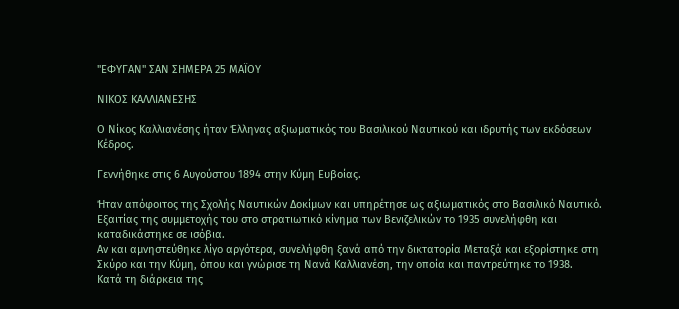"ΕΦΥΓΑΝ" ΣΑΝ ΣΗΜΕΡΑ 25 ΜΑΪΟΥ

ΝΙΚΟΣ ΚΑΛΛΙΑΝΕΣΗΣ

Ο Νίκος Καλλιανέσης ήταν Έλληνας αξιωματικός του Βασιλικού Ναυτικού και ιδρυτής των εκδόσεων Κέδρος.

Γεννήθηκε στις 6 Αυγούστου 1894 στην Κύμη Ευβοίας.

Ήταν απόφοιτος της Σχολής Ναυτικών Δοκίμων και υπηρέτησε ως αξιωματικός στο Βασιλικό Ναυτικό.
Εξαιτίας της συμμετοχής του στο στρατιωτικό κίνημα των Βενιζελικών το 1935 συνελήφθη και καταδικάστηκε σε ισόβια.
Αν και αμνηστεύθηκε λίγο αργότερα, συνελήφθη ξανά από την δικτατορία Μεταξά και εξορίστηκε στη Σκύρο και την Κύμη, όπου και γνώρισε τη Νανά Καλλιανέση, την οποία και παντρεύτηκε το 1938.
Κατά τη διάρκεια της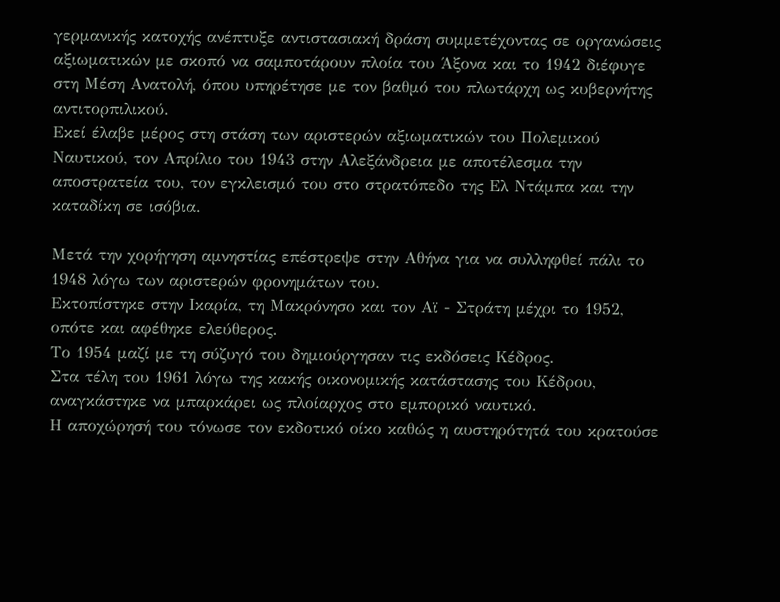γερμανικής κατοχής ανέπτυξε αντιστασιακή δράση συμμετέχοντας σε οργανώσεις αξιωματικών με σκοπό να σαμποτάρουν πλοία του Άξονα και το 1942 διέφυγε στη Μέση Ανατολή, όπου υπηρέτησε με τον βαθμό του πλωτάρχη ως κυβερνήτης αντιτορπιλικού.
Εκεί έλαβε μέρος στη στάση των αριστερών αξιωματικών του Πολεμικού Ναυτικού, τον Απρίλιο του 1943 στην Αλεξάνδρεια με αποτέλεσμα την αποστρατεία του, τον εγκλεισμό του στο στρατόπεδο της Ελ Ντάμπα και την καταδίκη σε ισόβια.

Μετά την χορήγηση αμνηστίας επέστρεψε στην Αθήνα για να συλληφθεί πάλι το 1948 λόγω των αριστερών φρονημάτων του.
Εκτοπίστηκε στην Ικαρία, τη Μακρόνησο και τον Αϊ - Στράτη μέχρι το 1952, οπότε και αφέθηκε ελεύθερος.
Το 1954 μαζί με τη σύζυγό του δημιούργησαν τις εκδόσεις Κέδρος.
Στα τέλη του 1961 λόγω της κακής οικονομικής κατάστασης του Κέδρου, αναγκάστηκε να μπαρκάρει ως πλοίαρχος στο εμπορικό ναυτικό.
Η αποχώρησή του τόνωσε τον εκδοτικό οίκο καθώς η αυστηρότητά του κρατούσε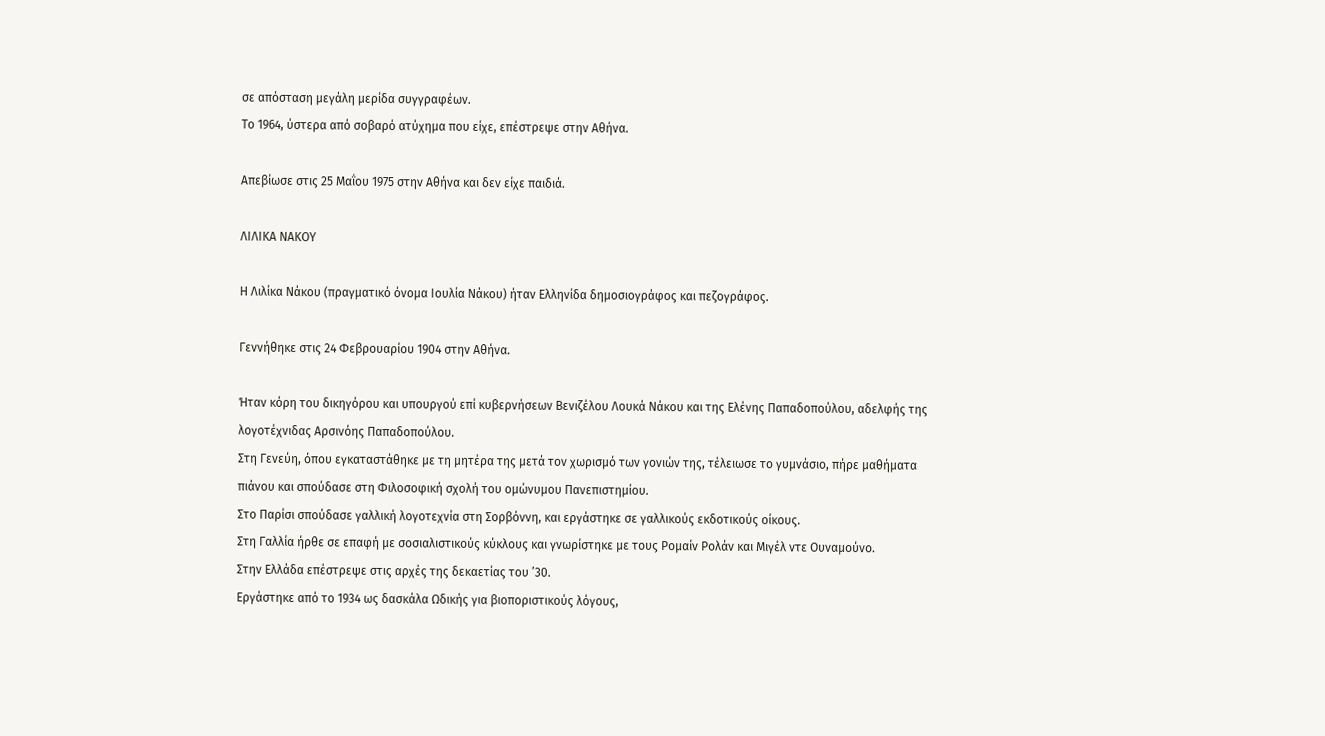σε απόσταση μεγάλη μερίδα συγγραφέων.
Το 1964, ύστερα από σοβαρό ατύχημα που είχε, επέστρεψε στην Αθήνα.

Απεβίωσε στις 25 Μαΐου 1975 στην Αθήνα και δεν είχε παιδιά.

ΛΙΛΙΚΑ ΝΑΚΟΥ

Η Λιλίκα Νάκου (πραγματικό όνομα Ιουλία Νάκου) ήταν Ελληνίδα δημοσιογράφος και πεζογράφος.

Γεννήθηκε στις 24 Φεβρουαρίου 1904 στην Αθήνα.

Ήταν κόρη του δικηγόρου και υπουργού επί κυβερνήσεων Βενιζέλου Λουκά Νάκου και της Ελένης Παπαδοπούλου, αδελφής της λογοτέχνιδας Αρσινόης Παπαδοπούλου.
Στη Γενεύη, όπου εγκαταστάθηκε με τη μητέρα της μετά τον χωρισμό των γονιών της, τέλειωσε το γυμνάσιο, πήρε μαθήματα πιάνου και σπούδασε στη Φιλοσοφική σχολή του ομώνυμου Πανεπιστημίου.
Στο Παρίσι σπούδασε γαλλική λογοτεχνία στη Σορβόννη, και εργάστηκε σε γαλλικούς εκδοτικούς οίκους.
Στη Γαλλία ήρθε σε επαφή με σοσιαλιστικούς κύκλους και γνωρίστηκε με τους Ρομαίν Ρολάν και Μιγέλ ντε Ουναμούνο.
Στην Ελλάδα επέστρεψε στις αρχές της δεκαετίας του ’30.
Εργάστηκε από το 1934 ως δασκάλα Ωδικής για βιοποριστικούς λόγους,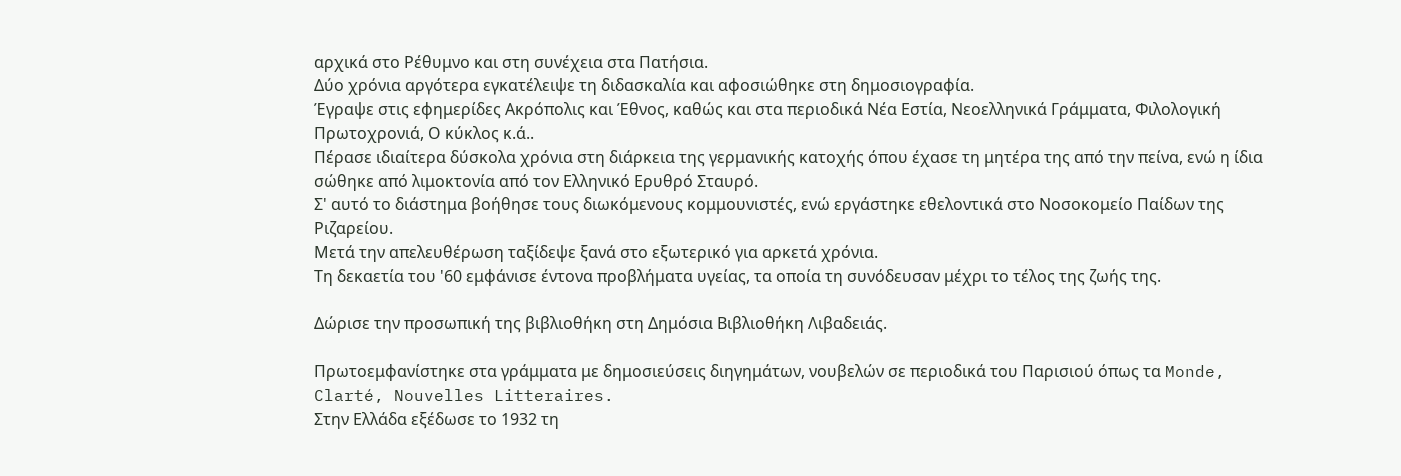αρχικά στο Ρέθυμνο και στη συνέχεια στα Πατήσια.
Δύο χρόνια αργότερα εγκατέλειψε τη διδασκαλία και αφοσιώθηκε στη δημοσιογραφία.
Έγραψε στις εφημερίδες Ακρόπολις και Έθνος, καθώς και στα περιοδικά Νέα Εστία, Νεοελληνικά Γράμματα, Φιλολογική Πρωτοχρονιά, Ο κύκλος κ.ά..
Πέρασε ιδιαίτερα δύσκολα χρόνια στη διάρκεια της γερμανικής κατοχής όπου έχασε τη μητέρα της από την πείνα, ενώ η ίδια σώθηκε από λιμοκτονία από τον Ελληνικό Ερυθρό Σταυρό.
Σ' αυτό το διάστημα βοήθησε τους διωκόμενους κομμουνιστές, ενώ εργάστηκε εθελοντικά στο Νοσοκομείο Παίδων της Ριζαρείου.
Μετά την απελευθέρωση ταξίδεψε ξανά στο εξωτερικό για αρκετά χρόνια.
Τη δεκαετία του '60 εμφάνισε έντονα προβλήματα υγείας, τα οποία τη συνόδευσαν μέχρι το τέλος της ζωής της.

Δώρισε την προσωπική της βιβλιοθήκη στη Δημόσια Βιβλιοθήκη Λιβαδειάς.

Πρωτοεμφανίστηκε στα γράμματα με δημοσιεύσεις διηγημάτων, νουβελών σε περιοδικά του Παρισιού όπως τα Monde, Clarté, Nouvelles Litteraires.
Στην Ελλάδα εξέδωσε το 1932 τη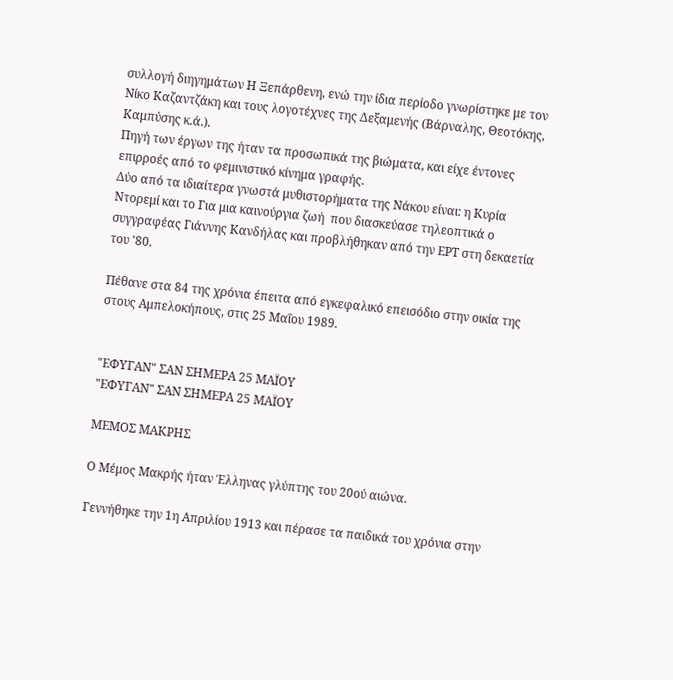συλλογή διηγημάτων Η Ξεπάρθενη, ενώ την ίδια περίοδο γνωρίστηκε με τον Νίκο Καζαντζάκη και τους λογοτέχνες της Δεξαμενής (Βάρναλης, Θεοτόκης, Καμπύσης κ.ά.).
Πηγή των έργων της ήταν τα προσωπικά της βιώματα, και είχε έντονες επιρροές από το φεμινιστικό κίνημα γραφής.
Δύο από τα ιδιαίτερα γνωστά μυθιστορήματα της Νάκου είναι: η Κυρία Ντορεμί και το Για μια καινούργια ζωή  που διασκεύασε τηλεοπτικά ο συγγραφέας Γιάννης Κανδήλας και προβλήθηκαν από την ΕΡΤ στη δεκαετία του '80.

Πέθανε στα 84 της χρόνια έπειτα από εγκεφαλικό επεισόδιο στην οικία της στους Αμπελοκήπους, στις 25 Μαΐου 1989.


"ΕΦΥΓΑΝ" ΣΑΝ ΣΗΜΕΡΑ 25 ΜΑΪΟΥ
"ΕΦΥΓΑΝ" ΣΑΝ ΣΗΜΕΡΑ 25 ΜΑΪΟΥ

ΜΕΜΟΣ ΜΑΚΡΗΣ

Ο Μέμος Μακρής ήταν Έλληνας γλύπτης του 20ού αιώνα.

Γεννήθηκε την 1η Απριλίου 1913 και πέρασε τα παιδικά του χρόνια στην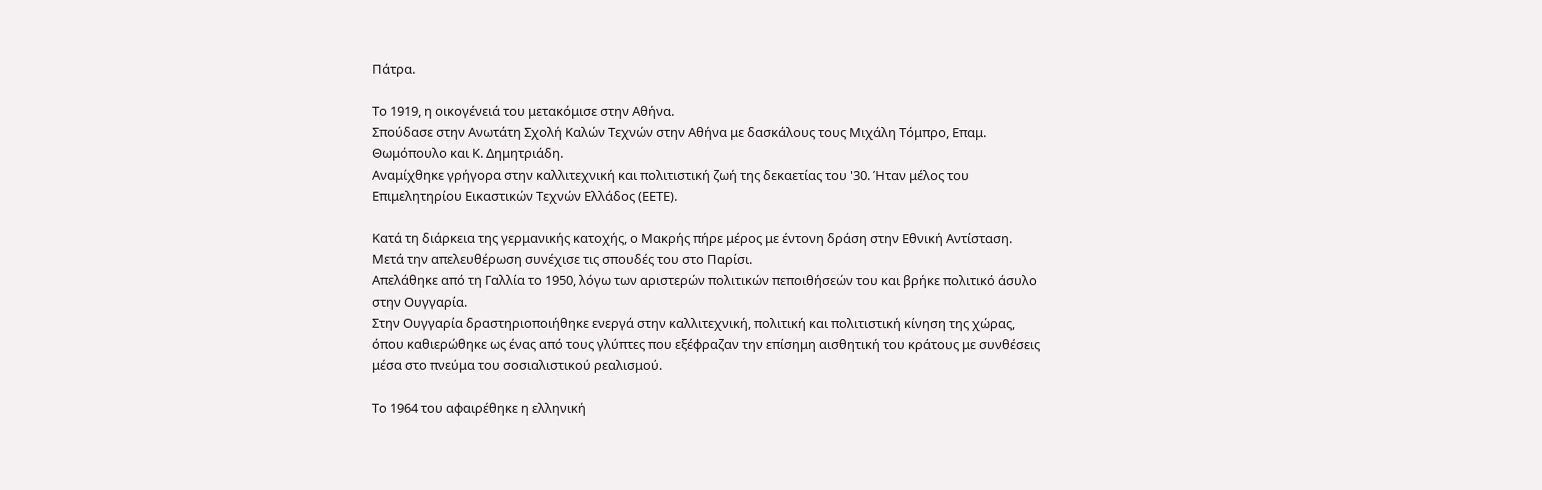Πάτρα.

Το 1919, η οικογένειά του μετακόμισε στην Αθήνα.
Σπούδασε στην Ανωτάτη Σχολή Καλών Τεχνών στην Αθήνα με δασκάλους τους Μιχάλη Τόμπρο, Επαμ. Θωμόπουλο και Κ. Δημητριάδη.
Αναμίχθηκε γρήγορα στην καλλιτεχνική και πολιτιστική ζωή της δεκαετίας του '30. Ήταν μέλος του Επιμελητηρίου Εικαστικών Τεχνών Ελλάδος (ΕΕΤΕ).

Κατά τη διάρκεια της γερμανικής κατοχής, ο Μακρής πήρε μέρος με έντονη δράση στην Εθνική Αντίσταση.
Μετά την απελευθέρωση συνέχισε τις σπουδές του στο Παρίσι.
Απελάθηκε από τη Γαλλία το 1950, λόγω των αριστερών πολιτικών πεποιθήσεών του και βρήκε πολιτικό άσυλο στην Ουγγαρία.
Στην Ουγγαρία δραστηριοποιήθηκε ενεργά στην καλλιτεχνική, πολιτική και πολιτιστική κίνηση της χώρας, όπου καθιερώθηκε ως ένας από τους γλύπτες που εξέφραζαν την επίσημη αισθητική του κράτους με συνθέσεις μέσα στο πνεύμα του σοσιαλιστικού ρεαλισμού.

Το 1964 του αφαιρέθηκε η ελληνική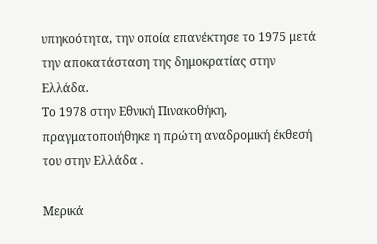υπηκοότητα, την οποία επανέκτησε το 1975 μετά την αποκατάσταση της δημοκρατίας στην Ελλάδα.
Το 1978 στην Εθνική Πινακοθήκη, πραγματοποιήθηκε η πρώτη αναδρομική έκθεσή του στην Ελλάδα .

Μερικά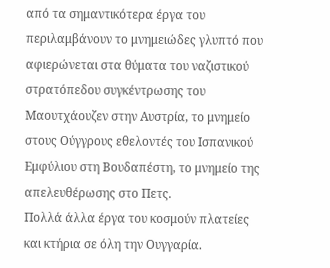από τα σημαντικότερα έργα του περιλαμβάνουν το μνημειώδες γλυπτό που αφιερώνεται στα θύματα του ναζιστικού στρατόπεδου συγκέντρωσης του Μαουτχάουζεν στην Αυστρία, το μνημείο στους Ούγγρους εθελοντές του Ισπανικού Εμφύλιου στη Βουδαπέστη, το μνημείο της απελευθέρωσης στο Πετς.
Πολλά άλλα έργα του κοσμούν πλατείες και κτήρια σε όλη την Ουγγαρία.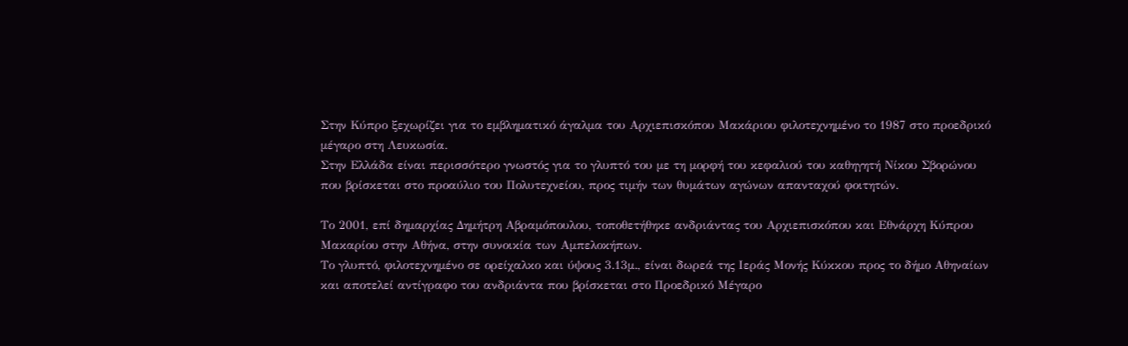Στην Κύπρο ξεχωρίζει για το εμβληματικό άγαλμα του Αρχιεπισκόπου Μακάριου φιλοτεχνημένο το 1987 στο προεδρικό μέγαρο στη Λευκωσία.
Στην Ελλάδα είναι περισσότερο γνωστός για το γλυπτό του με τη μορφή του κεφαλιού του καθηγητή Νίκου Σβορώνου που βρίσκεται στο προαύλιο του Πολυτεχνείου, προς τιμήν των θυμάτων αγώνων απανταχού φοιτητών.

Το 2001, επί δημαρχίας Δημήτρη Αβραμόπουλου, τοποθετήθηκε ανδριάντας του Αρχιεπισκόπου και Εθνάρχη Κύπρου Μακαρίου στην Αθήνα, στην συνοικία των Αμπελοκήπων.
Το γλυπτό, φιλοτεχνημένο σε ορείχαλκο και ύψους 3.13μ., είναι δωρεά της Ιεράς Μονής Κύκκου προς το δήμο Αθηναίων και αποτελεί αντίγραφο του ανδριάντα που βρίσκεται στο Προεδρικό Μέγαρο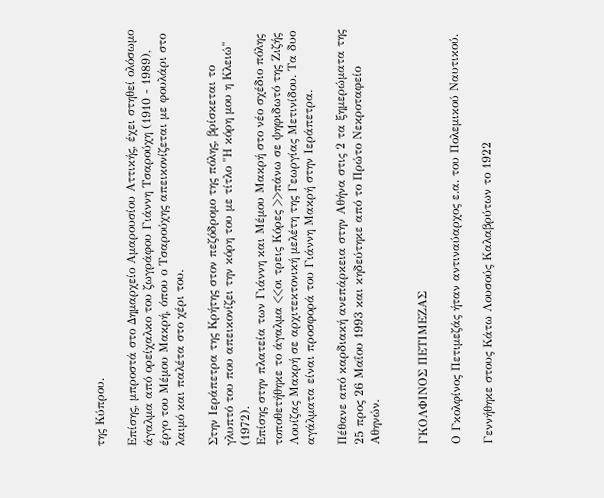της Κύπρου.

Επίσης, μπροστά στο Δημαρχείο Αμαρουσίου Αττικής, έχει στηθεί ολόσωμο άγαλμα από ορείχαλκο του ζωγράφου Γιάννη Τσαρούχη (1910 - 1989), έργο του Μέμου Μακρή, όπου ο Τσαρούχης απεικονίζεται με φουλάρι στο λαιμό και παλέτα στο χέρι του.

Στην Ιεράπετρα της Κρήτης στον πεζόδρομο της πόλης, βρίσκεται το γλυπτό του που απεικονίζει την κόρη του με τίτλο "Η κόρη μου η Κλειώ" (1972).
Επίσης στην πλατεία των Γιάννη και Μέμου Μακρή στο νέο σχέδιο πόλης τοποθετήθηκε το άγαλμα <<οι τρεις Κόρες >>πάνω σε ψηφιδωτό της Ζιζής Λουίζας Μακρή σε αρχιτεκτονική μελέτη της Γεωργίας Μετινίδου. Τα δυο αγάλματα είναι προσφορά του Γιάννη Μακρή στην Ιεράπετρα.

Πέθανε από καρδιακή ανεπάρκεια στην Αθήνα στις 2 τα ξημερώματα της 25 προς 26 Μαΐου 1993 και κηδεύτηκε από το Πρώτο Νεκροταφείο Αθηνών.


ΓΚΟΛΦΙΝΟΣ ΠΕΤΙΜΕΖΑΣ

Ο Γκολφίνος Πετιμεζάς ήταν αντιναύαρχος ε.α. του Πολεμικού Ναυτικού.

Γεννήθηκε στους Κάτω Λουσούς Καλαβρύτων το 1922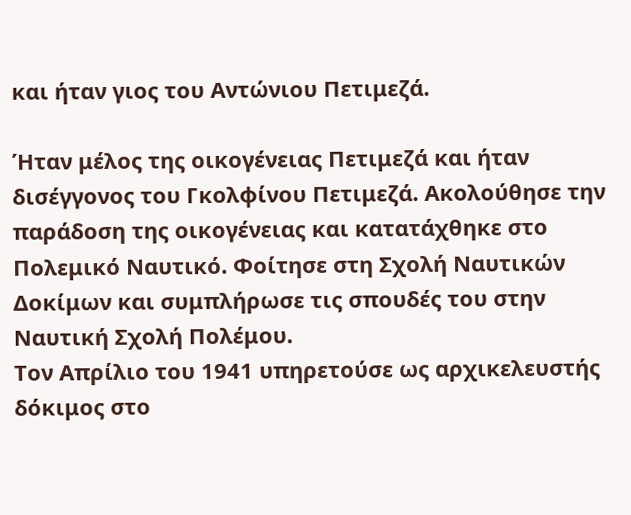και ήταν γιος του Αντώνιου Πετιμεζά.

Ήταν μέλος της οικογένειας Πετιμεζά και ήταν δισέγγονος του Γκολφίνου Πετιμεζά. Ακολούθησε την παράδοση της οικογένειας και κατατάχθηκε στο Πολεμικό Ναυτικό. Φοίτησε στη Σχολή Ναυτικών Δοκίμων και συμπλήρωσε τις σπουδές του στην Ναυτική Σχολή Πολέμου.
Τον Απρίλιο του 1941 υπηρετούσε ως αρχικελευστής δόκιμος στο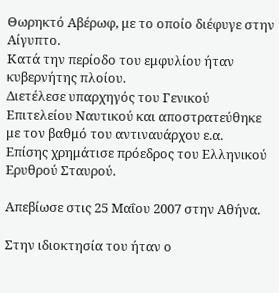Θωρηκτό Αβέρωφ, με το οποίο διέφυγε στην Αίγυπτο.
Κατά την περίοδο του εμφυλίου ήταν κυβερνήτης πλοίου.
Διετέλεσε υπαρχηγός του Γενικού Επιτελείου Ναυτικού και αποστρατεύθηκε με τον βαθμό του αντιναυάρχου ε.α.
Επίσης χρημάτισε πρόεδρος του Ελληνικού Ερυθρού Σταυρού.

Απεβίωσε στις 25 Μαΐου 2007 στην Αθήνα.

Στην ιδιοκτησία του ήταν ο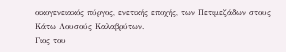οικογενειακός πύργος, ενετικής εποχής, των Πετιμεζάδων στους Κάτω Λουσούς Καλαβρύτων.
Γιος του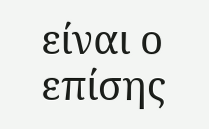είναι ο επίσης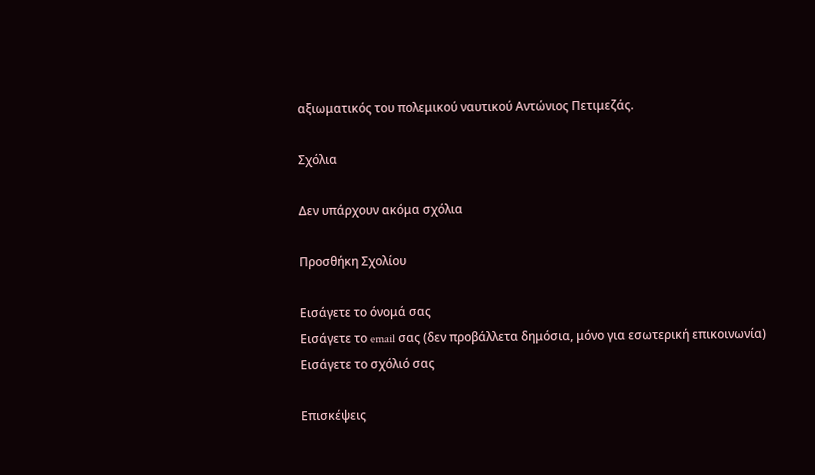αξιωματικός του πολεμικού ναυτικού Αντώνιος Πετιμεζάς.

Σχόλια

Δεν υπάρχουν ακόμα σχόλια

Προσθήκη Σχολίου

Εισάγετε το όνομά σας
Εισάγετε το email σας (δεν προβάλλετα δημόσια, μόνο για εσωτερική επικοινωνία)
Εισάγετε το σχόλιό σας

Επισκέψεις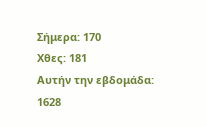Σήμερα: 170
Χθες: 181
Αυτήν την εβδομάδα: 1628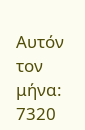Αυτόν τον μήνα: 7320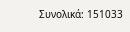Συνολικά: 151033